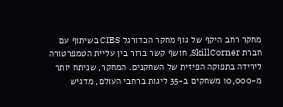מחקר רחב היקף של גוף מחקר הכדורגל CIES בשיתוף עם חברת SkillCorner, חושף קשר ברור בין עליית הטמפרטורה לירידה בתפוקה הפיזית של השחקנים. המחקר, שניתח יותר מ-10,000 משחקים ב-35 ליגות ברחבי העולם, מדגיש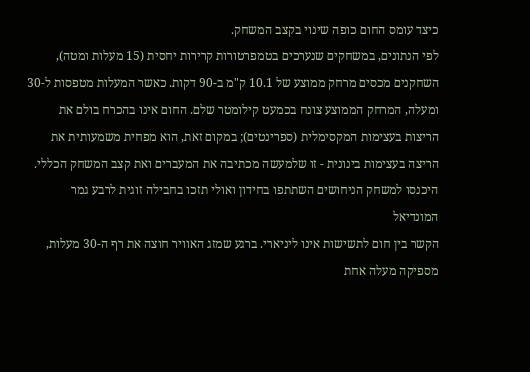כיצד עומס החום כופה שינוי בקצב המשחק.
לפי הנתונים, במשחקים שנערכים בטמפרטורות קרירות יחסית (15 מעלות ומטה), השחקנים מכסים מרחק ממוצע של 10.1 ק"מ ב-90 דקות. כאשר המעלות מטפסות ל-30 ומעלה, המרחק הממוצע צונח בכמעט קילומטר שלם. החום אינו בהכרח בולם את הריצות בעצימות המקסימלית (ספרינטים); במקום זאת, הוא מפחית משמעותית את הריצה בעצימות בינונית - זו שלמעשה מכתיבה את המעברים ואת קצב המשחק הכללי.
היכנסו למשחק הניחושים השתתפו בחידון ואולי תזכו בחבילה זוגית לרבע גמר המונדיאל
הקשר בין חום לתשישות אינו ליניארי. ברגע שמזג האוויר חוצה את רף ה-30 מעלות, מספיקה מעלה אחת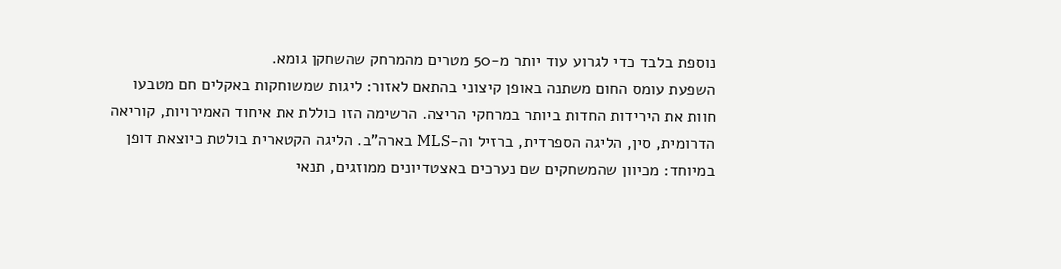נוספת בלבד כדי לגרוע עוד יותר מ-50 מטרים מהמרחק שהשחקן גומא.
השפעת עומס החום משתנה באופן קיצוני בהתאם לאזור: ליגות שמשוחקות באקלים חם מטבעו חוות את הירידות החדות ביותר במרחקי הריצה. הרשימה הזו כוללת את איחוד האמירויות, קוריאה הדרומית, סין, הליגה הספרדית, ברזיל וה-MLS בארה"ב. הליגה הקטארית בולטת כיוצאת דופן במיוחד: מכיוון שהמשחקים שם נערכים באצטדיונים ממוזגים, תנאי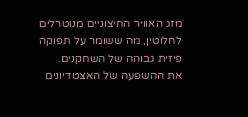מזג האוויר החיצוניים מנוטרלים לחלוטין, מה ששומר על תפוקה פיזית גבוהה של השחקנים.
את ההשפעה של האצטדיונים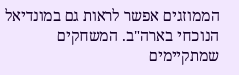הממוזגים אפשר לראות גם במונדיאל הנוכחי בארה"ב. המשחקים שמתקיימים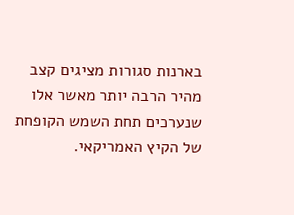בארנות סגורות מציגים קצב מהיר הרבה יותר מאשר אלו שנערכים תחת השמש הקופחת של הקיץ האמריקאי.